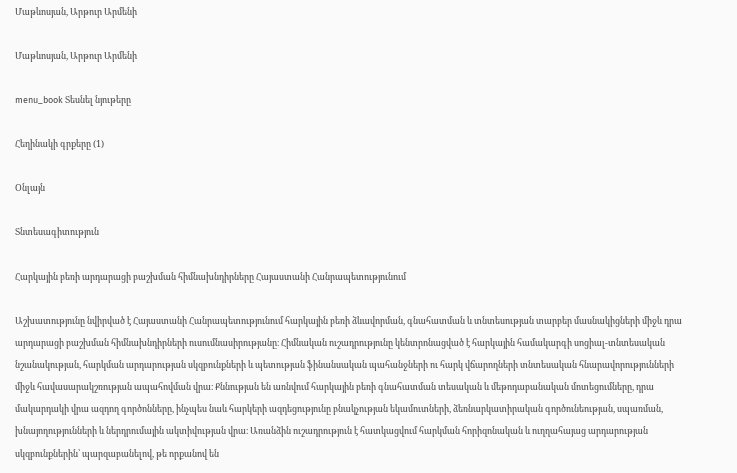Մաթևոսյան, Արթուր Արմենի

Մաթևոսյան, Արթուր Արմենի

menu_book Տեսնել նյութերը

Հեղինակի գրքերը (1)

Օնլայն

Տնտեսագիտություն

Հարկային բեռի արդարացի բաշխման հիմնախնդիրները Հայաստանի Հանրապետությունում

Աշխատությունը նվիրված է Հայաստանի Հանրապետությունում հարկային բեռի ձևավորման, գնահատման և տնտեսության տարբեր մասնակիցների միջև դրա արդարացի բաշխման հիմնախնդիրների ուսումնասիրությանը։ Հիմնական ուշադրությունը կենտրոնացված է հարկային համակարգի սոցիալ-տնտեսական նշանակության, հարկման արդարության սկզբունքների և պետության ֆինանսական պահանջների ու հարկ վճարողների տնտեսական հնարավորությունների միջև հավասարակշռության ապահովման վրա։ Քննության են առնվում հարկային բեռի գնահատման տեսական և մեթոդաբանական մոտեցումները, դրա մակարդակի վրա ազդող գործոնները, ինչպես նաև հարկերի ազդեցությունը բնակչության եկամուտների, ձեռնարկատիրական գործունեության, սպառման, խնայողությունների և ներդրումային ակտիվության վրա։ Առանձին ուշադրություն է հատկացվում հարկման հորիզոնական և ուղղահայաց արդարության սկզբունքներին՝ պարզաբանելով, թե որքանով են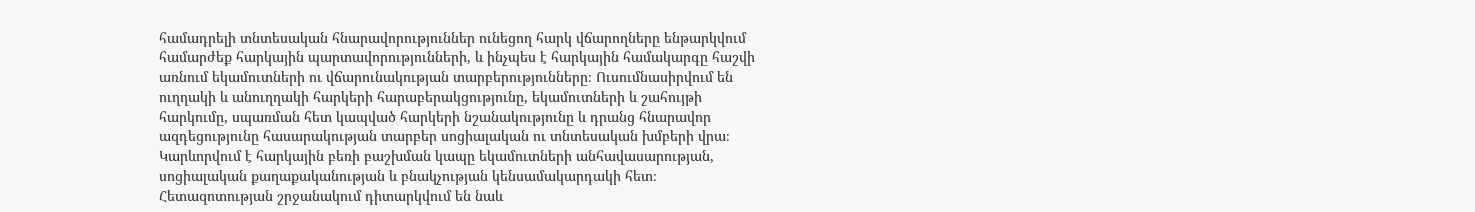համադրելի տնտեսական հնարավորություններ ունեցող հարկ վճարողները ենթարկվում համարժեք հարկային պարտավորությունների, և ինչպես է հարկային համակարգը հաշվի առնում եկամուտների ու վճարունակության տարբերությունները։ Ուսումնասիրվում են ուղղակի և անուղղակի հարկերի հարաբերակցությունը, եկամուտների և շահույթի հարկումը, սպառման հետ կապված հարկերի նշանակությունը և դրանց հնարավոր ազդեցությունը հասարակության տարբեր սոցիալական ու տնտեսական խմբերի վրա։ Կարևորվում է հարկային բեռի բաշխման կապը եկամուտների անհավասարության, սոցիալական քաղաքականության և բնակչության կենսամակարդակի հետ։ Հետազոտության շրջանակում դիտարկվում են նաև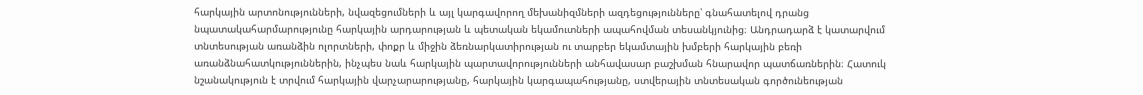հարկային արտոնությունների, նվազեցումների և այլ կարգավորող մեխանիզմների ազդեցությունները՝ գնահատելով դրանց նպատակահարմարությունը հարկային արդարության և պետական եկամուտների ապահովման տեսանկյունից։ Անդրադարձ է կատարվում տնտեսության առանձին ոլորտների, փոքր և միջին ձեռնարկատիրության ու տարբեր եկամտային խմբերի հարկային բեռի առանձնահատկություններին, ինչպես նաև հարկային պարտավորությունների անհավասար բաշխման հնարավոր պատճառներին։ Հատուկ նշանակություն է տրվում հարկային վարչարարությանը, հարկային կարգապահությանը, ստվերային տնտեսական գործունեության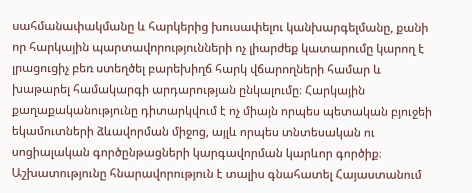սահմանափակմանը և հարկերից խուսափելու կանխարգելմանը, քանի որ հարկային պարտավորությունների ոչ լիարժեք կատարումը կարող է լրացուցիչ բեռ ստեղծել բարեխիղճ հարկ վճարողների համար և խաթարել համակարգի արդարության ընկալումը։ Հարկային քաղաքականությունը դիտարկվում է ոչ միայն որպես պետական բյուջեի եկամուտների ձևավորման միջոց, այլև որպես տնտեսական ու սոցիալական գործընթացների կարգավորման կարևոր գործիք։ Աշխատությունը հնարավորություն է տալիս գնահատել Հայաստանում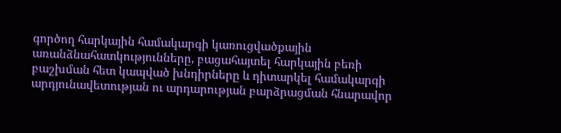գործող հարկային համակարգի կառուցվածքային առանձնահատկությունները, բացահայտել հարկային բեռի բաշխման հետ կապված խնդիրները և դիտարկել համակարգի արդյունավետության ու արդարության բարձրացման հնարավոր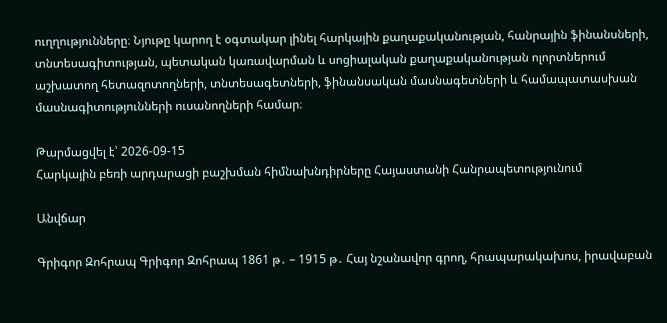ուղղությունները։ Նյութը կարող է օգտակար լինել հարկային քաղաքականության, հանրային ֆինանսների, տնտեսագիտության, պետական կառավարման և սոցիալական քաղաքականության ոլորտներում աշխատող հետազոտողների, տնտեսագետների, ֆինանսական մասնագետների և համապատասխան մասնագիտությունների ուսանողների համար։

Թարմացվել է՝ 2026-09-15
Հարկային բեռի արդարացի բաշխման հիմնախնդիրները Հայաստանի Հանրապետությունում

Անվճար

Գրիգոր Զոհրապ Գրիգոր Զոհրապ 1861 թ․ – 1915 թ․ Հայ նշանավոր գրող, հրապարակախոս, իրավաբան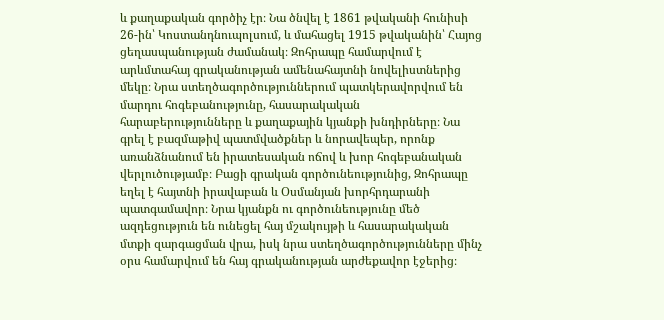և քաղաքական գործիչ էր։ Նա ծնվել է 1861 թվականի հունիսի 26-ին՝ Կոստանդնուպոլսում, և մահացել 1915 թվականին՝ Հայոց ցեղասպանության ժամանակ։ Զոհրապը համարվում է արևմտահայ գրականության ամենահայտնի նովելիստներից մեկը։ Նրա ստեղծագործություններում պատկերավորվում են մարդու հոգեբանությունը, հասարակական հարաբերությունները և քաղաքային կյանքի խնդիրները։ Նա գրել է բազմաթիվ պատմվածքներ և նորավեպեր, որոնք առանձնանում են իրատեսական ոճով և խոր հոգեբանական վերլուծությամբ։ Բացի գրական գործունեությունից, Զոհրապը եղել է հայտնի իրավաբան և Օսմանյան խորհրդարանի պատգամավոր։ Նրա կյանքն ու գործունեությունը մեծ ազդեցություն են ունեցել հայ մշակույթի և հասարակական մտքի զարգացման վրա, իսկ նրա ստեղծագործությունները մինչ օրս համարվում են հայ գրականության արժեքավոր էջերից։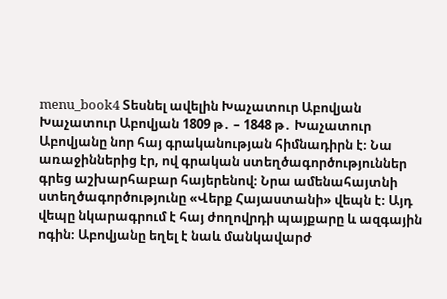menu_book4 Տեսնել ավելին Խաչատուր Աբովյան Խաչատուր Աբովյան 1809 թ․ – 1848 թ․ Խաչատուր Աբովյանը նոր հայ գրականության հիմնադիրն է։ Նա առաջիններից էր, ով գրական ստեղծագործություններ գրեց աշխարհաբար հայերենով։ Նրա ամենահայտնի ստեղծագործությունը «Վերք Հայաստանի» վեպն է։ Այդ վեպը նկարագրում է հայ ժողովրդի պայքարը և ազգային ոգին։ Աբովյանը եղել է նաև մանկավարժ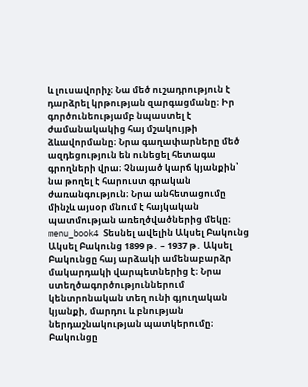և լուսավորիչ։ Նա մեծ ուշադրություն է դարձրել կրթության զարգացմանը։ Իր գործունեությամբ նպաստել է ժամանակակից հայ մշակույթի ձևավորմանը։ Նրա գաղափարները մեծ ազդեցություն են ունեցել հետագա գրողների վրա։ Չնայած կարճ կյանքին՝ նա թողել է հարուստ գրական ժառանգություն։ Նրա անհետացումը մինչև այսօր մնում է հայկական պատմության առեղծվածներից մեկը։ menu_book4 Տեսնել ավելին Ակսել Բակունց Ակսել Բակունց 1899 թ․ – 1937 թ․ Ակսել Բակունցը հայ արձակի ամենաբարձր մակարդակի վարպետներից է։ Նրա ստեղծագործություններում կենտրոնական տեղ ունի գյուղական կյանքի, մարդու և բնության ներդաշնակության պատկերումը։ Բակունցը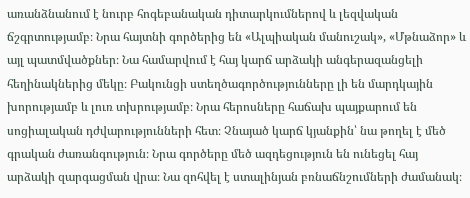առանձնանում է նուրբ հոգեբանական դիտարկումներով և լեզվական ճշգրտությամբ։ Նրա հայտնի գործերից են «Ալպիական մանուշակ», «Մթնաձոր» և այլ պատմվածքներ։ Նա համարվում է հայ կարճ արձակի անգերազանցելի հեղինակներից մեկը։ Բակունցի ստեղծագործությունները լի են մարդկային խորությամբ և լուռ տխրությամբ։ Նրա հերոսները հաճախ պայքարում են սոցիալական դժվարությունների հետ։ Չնայած կարճ կյանքին՝ նա թողել է մեծ գրական ժառանգություն։ Նրա գործերը մեծ ազդեցություն են ունեցել հայ արձակի զարգացման վրա։ Նա զոհվել է ստալինյան բռնաճնշումների ժամանակ։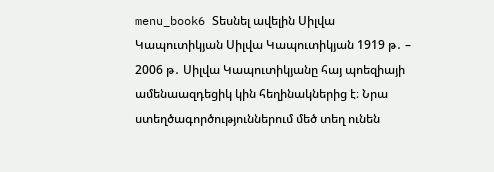menu_book6 Տեսնել ավելին Սիլվա Կապուտիկյան Սիլվա Կապուտիկյան 1919 թ․ – 2006 թ․ Սիլվա Կապուտիկյանը հայ պոեզիայի ամենաազդեցիկ կին հեղինակներից է։ Նրա ստեղծագործություններում մեծ տեղ ունեն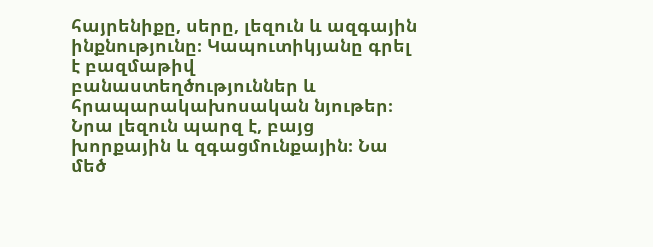հայրենիքը, սերը, լեզուն և ազգային ինքնությունը։ Կապուտիկյանը գրել է բազմաթիվ բանաստեղծություններ և հրապարակախոսական նյութեր։ Նրա լեզուն պարզ է, բայց խորքային և զգացմունքային։ Նա մեծ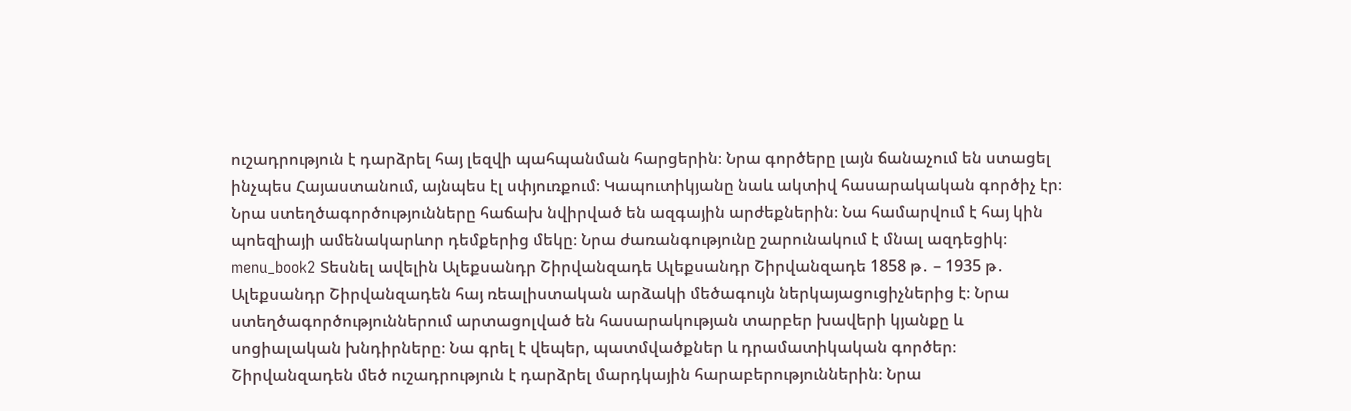ուշադրություն է դարձրել հայ լեզվի պահպանման հարցերին։ Նրա գործերը լայն ճանաչում են ստացել ինչպես Հայաստանում, այնպես էլ սփյուռքում։ Կապուտիկյանը նաև ակտիվ հասարակական գործիչ էր։ Նրա ստեղծագործությունները հաճախ նվիրված են ազգային արժեքներին։ Նա համարվում է հայ կին պոեզիայի ամենակարևոր դեմքերից մեկը։ Նրա ժառանգությունը շարունակում է մնալ ազդեցիկ։ menu_book2 Տեսնել ավելին Ալեքսանդր Շիրվանզադե Ալեքսանդր Շիրվանզադե 1858 թ․ – 1935 թ․ Ալեքսանդր Շիրվանզադեն հայ ռեալիստական արձակի մեծագույն ներկայացուցիչներից է։ Նրա ստեղծագործություններում արտացոլված են հասարակության տարբեր խավերի կյանքը և սոցիալական խնդիրները։ Նա գրել է վեպեր, պատմվածքներ և դրամատիկական գործեր։ Շիրվանզադեն մեծ ուշադրություն է դարձրել մարդկային հարաբերություններին։ Նրա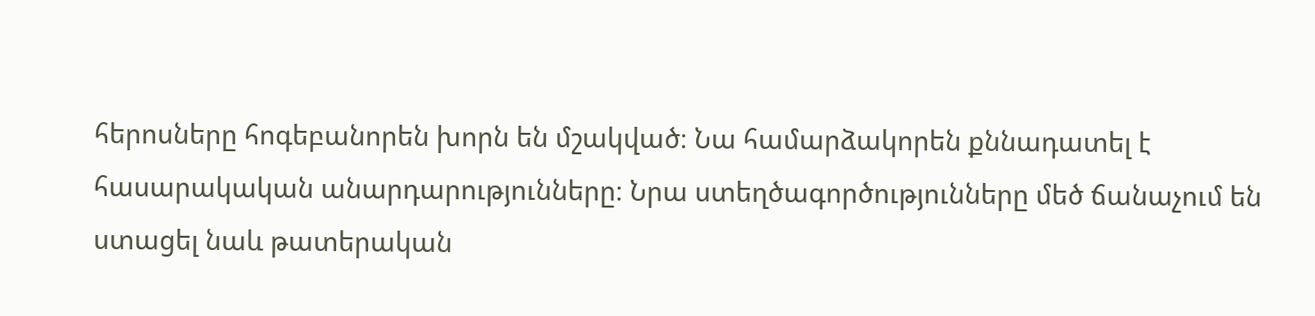հերոսները հոգեբանորեն խորն են մշակված։ Նա համարձակորեն քննադատել է հասարակական անարդարությունները։ Նրա ստեղծագործությունները մեծ ճանաչում են ստացել նաև թատերական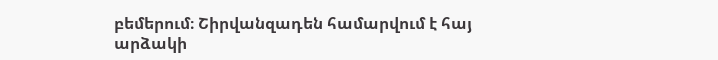բեմերում։ Շիրվանզադեն համարվում է հայ արձակի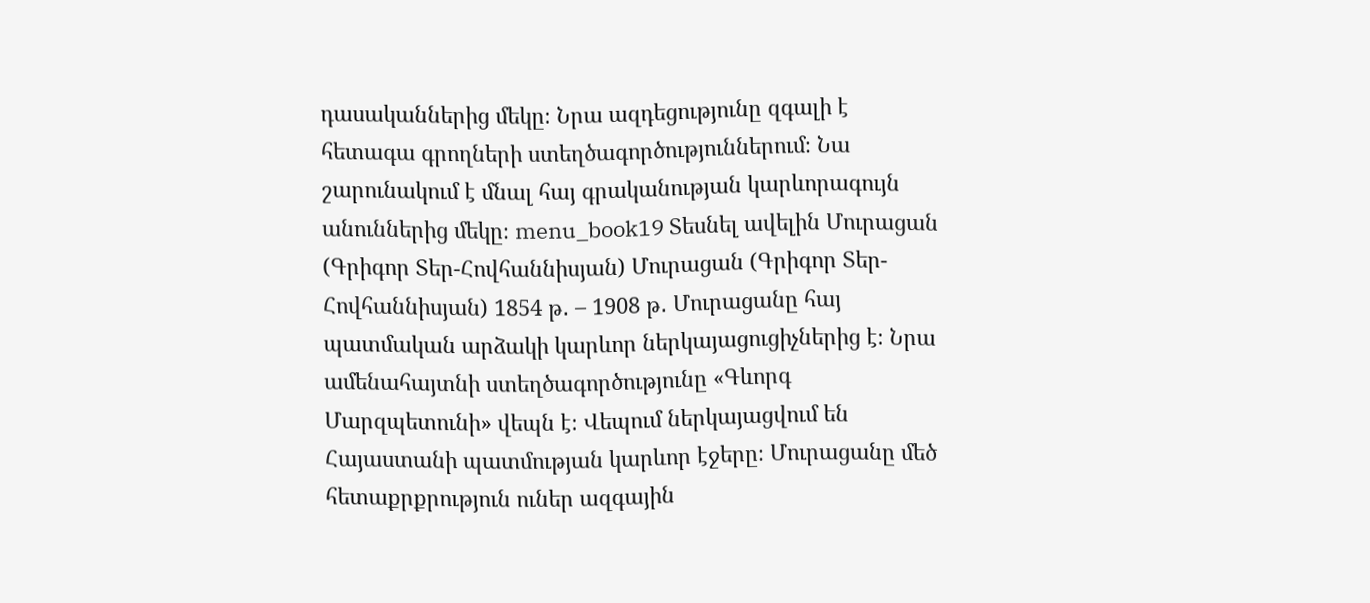դասականներից մեկը։ Նրա ազդեցությունը զգալի է հետագա գրողների ստեղծագործություններում։ Նա շարունակում է մնալ հայ գրականության կարևորագույն անուններից մեկը։ menu_book19 Տեսնել ավելին Մուրացան (Գրիգոր Տեր-Հովհաննիսյան) Մուրացան (Գրիգոր Տեր-Հովհաննիսյան) 1854 թ․ – 1908 թ․ Մուրացանը հայ պատմական արձակի կարևոր ներկայացուցիչներից է։ Նրա ամենահայտնի ստեղծագործությունը «Գևորգ Մարզպետունի» վեպն է։ Վեպում ներկայացվում են Հայաստանի պատմության կարևոր էջերը։ Մուրացանը մեծ հետաքրքրություն ուներ ազգային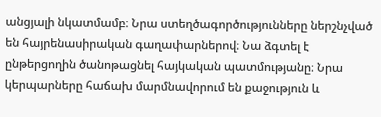անցյալի նկատմամբ։ Նրա ստեղծագործությունները ներշնչված են հայրենասիրական գաղափարներով։ Նա ձգտել է ընթերցողին ծանոթացնել հայկական պատմությանը։ Նրա կերպարները հաճախ մարմնավորում են քաջություն և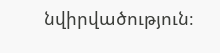նվիրվածություն։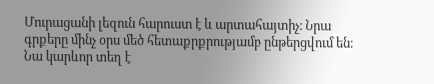Մուրացանի լեզուն հարուստ է և արտահայտիչ։ Նրա գրքերը մինչ օրս մեծ հետաքրքրությամբ ընթերցվում են։ Նա կարևոր տեղ է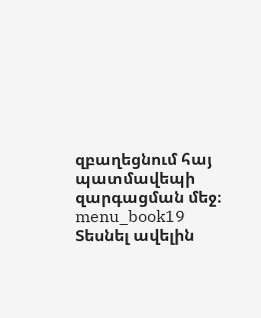զբաղեցնում հայ պատմավեպի զարգացման մեջ։ menu_book19 Տեսնել ավելին